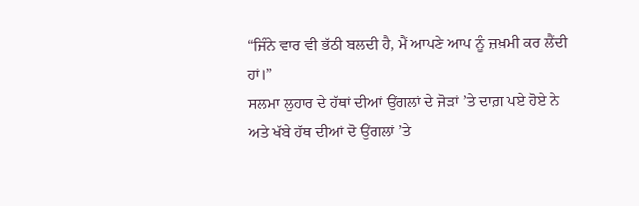“ਜਿੰਨੇ ਵਾਰ ਵੀ ਭੱਠੀ ਬਲਦੀ ਹੈ, ਮੈਂ ਆਪਣੇ ਆਪ ਨੂੰ ਜ਼ਖ਼ਮੀ ਕਰ ਲੈਂਦੀ ਹਾਂ।”
ਸਲਮਾ ਲੁਹਾਰ ਦੇ ਹੱਥਾਂ ਦੀਆਂ ਉਂਗਲਾਂ ਦੇ ਜੋੜਾਂ ’ਤੇ ਦਾਗ਼ ਪਏ ਹੋਏ ਨੇ ਅਤੇ ਖੱਬੇ ਹੱਥ ਦੀਆਂ ਦੋ ਉਂਗਲਾਂ ’ਤੇ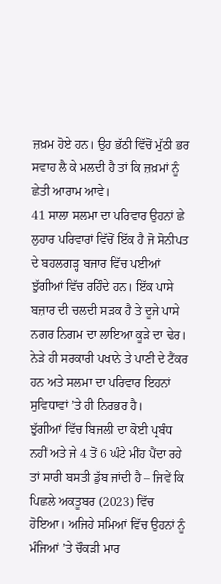ਜ਼ਖ਼ਮ ਹੋਏ ਹਨ। ਉਹ ਭੱਠੀ ਵਿੱਚੋਂ ਮੁੱਠੀ ਭਰ ਸਵਾਹ ਲੈ ਕੇ ਮਲਦੀ ਹੈ ਤਾਂ ਕਿ ਜ਼ਖ਼ਮਾਂ ਨੂੰ ਛੇਤੀ ਆਰਾਮ ਆਵੇ।
41 ਸਾਲਾ ਸਲਮਾ ਦਾ ਪਰਿਵਾਰ ਉਹਨਾਂ ਛੇ ਲੁਹਾਰ ਪਰਿਵਾਰਾਂ ਵਿੱਚੋਂ ਇੱਕ ਹੈ ਜੋ ਸੋਨੀਪਤ ਦੇ ਬਹਲਗੜ੍ਹ ਬਜਾਰ ਵਿੱਚ ਪਈਆਂ ਝੁੱਗੀਆਂ ਵਿੱਚ ਰਹਿੰਦੇ ਹਨ। ਇੱਕ ਪਾਸੇ ਬਜ਼ਾਰ ਦੀ ਚਲਦੀ ਸੜਕ ਹੈ ਤੇ ਦੂਜੇ ਪਾਸੇ ਨਗਰ ਨਿਗਮ ਦਾ ਲਾਇਆ ਕੂੜੇ ਦਾ ਢੇਰ। ਨੇੜੇ ਹੀ ਸਰਕਾਰੀ ਪਖਾਨੇ ਤੇ ਪਾਣੀ ਦੇ ਟੈਂਕਰ ਹਨ ਅਤੇ ਸਲਮਾ ਦਾ ਪਰਿਵਾਰ ਇਹਨਾਂ ਸੁਵਿਧਾਵਾਂ ’ਤੇ ਹੀ ਨਿਰਭਰ ਹੈ।
ਝੁੱਗੀਆਂ ਵਿੱਚ ਬਿਜਲੀ ਦਾ ਕੋਈ ਪ੍ਰਬੰਧ ਨਹੀਂ ਅਤੇ ਜੇ 4 ਤੋਂ 6 ਘੰਟੇ ਮੀਂਹ ਪੈਂਦਾ ਰਹੇ ਤਾਂ ਸਾਰੀ ਬਸਤੀ ਡੁੱਬ ਜਾਂਦੀ ਹੈ – ਜਿਵੇਂ ਕਿ ਪਿਛਲੇ ਅਕਤੂਬਰ (2023) ਵਿੱਚ ਹੋਇਆ। ਅਜਿਹੇ ਸਮਿਆਂ ਵਿੱਚ ਉਹਨਾਂ ਨੂੰ ਮੰਜਿਆਂ ’ਤੇ ਚੌਕੜੀ ਮਾਰ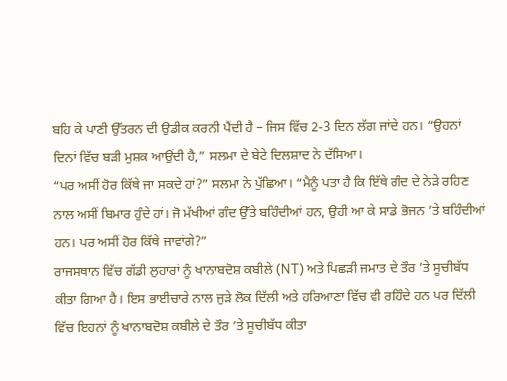ਬਹਿ ਕੇ ਪਾਣੀ ਉੱਤਰਨ ਦੀ ਉਡੀਕ ਕਰਨੀ ਪੈਂਦੀ ਹੈ – ਜਿਸ ਵਿੱਚ 2-3 ਦਿਨ ਲੱਗ ਜਾਂਦੇ ਹਨ। “ਉਹਨਾਂ ਦਿਨਾਂ ਵਿੱਚ ਬੜੀ ਮੁਸ਼ਕ ਆਉਂਦੀ ਹੈ,” ਸਲਮਾ ਦੇ ਬੇਟੇ ਦਿਲਸ਼ਾਦ ਨੇ ਦੱਸਿਆ।
“ਪਰ ਅਸੀਂ ਹੋਰ ਕਿੱਥੇ ਜਾ ਸਕਦੇ ਹਾਂ?” ਸਲਮਾ ਨੇ ਪੁੱਛਿਆ। “ਮੈਨੂੰ ਪਤਾ ਹੈ ਕਿ ਇੱਥੇ ਗੰਦ ਦੇ ਨੇੜੇ ਰਹਿਣ ਨਾਲ ਅਸੀਂ ਬਿਮਾਰ ਹੁੰਦੇ ਹਾਂ। ਜੋ ਮੱਖੀਆਂ ਗੰਦ ਉੱਤੇ ਬਹਿੰਦੀਆਂ ਹਨ, ਉਹੀ ਆ ਕੇ ਸਾਡੇ ਭੋਜਨ ’ਤੇ ਬਹਿੰਦੀਆਂ ਹਨ। ਪਰ ਅਸੀਂ ਹੋਰ ਕਿੱਥੇ ਜਾਵਾਂਗੇ?”
ਰਾਜਸਥਾਨ ਵਿੱਚ ਗੱਡੀ ਲੁਹਾਰਾਂ ਨੂੰ ਖਾਨਾਬਦੋਸ਼ ਕਬੀਲੇ (NT) ਅਤੇ ਪਿਛੜੀ ਜਮਾਤ ਦੇ ਤੌਰ ’ਤੇ ਸੂਚੀਬੱਧ ਕੀਤਾ ਗਿਆ ਹੈ। ਇਸ ਭਾਈਚਾਰੇ ਨਾਲ ਜੁੜੇ ਲੋਕ ਦਿੱਲੀ ਅਤੇ ਹਰਿਆਣਾ ਵਿੱਚ ਵੀ ਰਹਿੰਦੇ ਹਨ ਪਰ ਦਿੱਲੀ ਵਿੱਚ ਇਹਨਾਂ ਨੂੰ ਖਾਨਾਬਦੋਸ਼ ਕਬੀਲੇ ਦੇ ਤੌਰ ’ਤੇ ਸੂਚੀਬੱਧ ਕੀਤਾ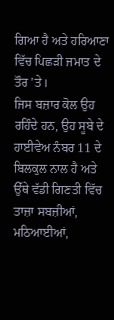ਗਿਆ ਹੈ ਅਤੇ ਹਰਿਆਣਾ ਵਿੱਚ ਪਿਛੜੀ ਜਮਾਤ ਦੇ ਤੌਰ ’ਤੇ।
ਜਿਸ ਬਜ਼ਾਰ ਕੋਲ ਉਹ ਰਹਿੰਦੇ ਹਨ, ਉਹ ਸੂਬੇ ਦੇ ਹਾਈਵੇਅ ਨੰਬਰ 11 ਦੇ ਬਿਲਕੁਲ ਨਾਲ ਹੈ ਅਤੇ ਉੱਥੇ ਵੱਡੀ ਗਿਣਤੀ ਵਿੱਚ ਤਾਜ਼ਾ ਸਬਜ਼ੀਆਂ, ਮਠਿਆਈਆਂ,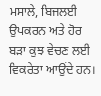ਮਸਾਲੇ, ਬਿਜਲਈ ਉਪਕਰਨ ਅਤੇ ਹੋਰ ਬੜਾ ਕੁਝ ਵੇਚਣ ਲਈ ਵਿਕਰੇਤਾ ਆਉਂਦੇ ਹਨ।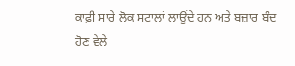ਕਾਫ਼ੀ ਸਾਰੇ ਲੋਕ ਸਟਾਲਾਂ ਲਾਉਂਦੇ ਹਨ ਅਤੇ ਬਜ਼ਾਰ ਬੰਦ ਹੋਣ ਵੇਲੇ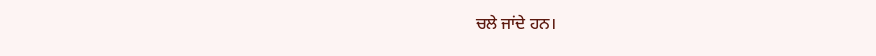ਚਲੇ ਜਾਂਦੇ ਹਨ।